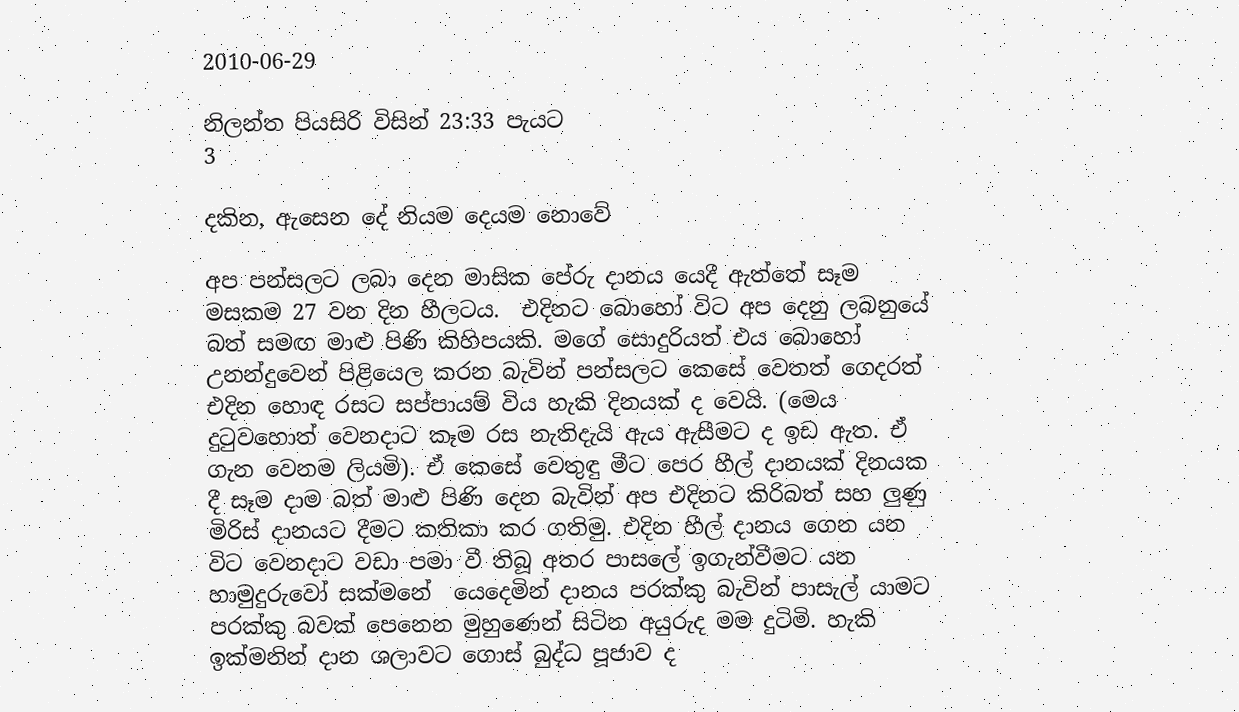2010-06-29

නිලන්ත පියසිරි විසින් 23:33 පැයට
3

දකින, ඇසෙන දේ නියම දෙයම නොවේ

අප පන්සලට ලබා දෙන මාසික පේරු දානය යෙදී ඇත්තේ සෑම මසකම 27 වන දින හීලටය.  එදිනට බොහෝ විට අප දෙනු ලබනුයේ බත් සමඟ මාළු පිණි කිහිපයකි. මගේ සොදුරියත් එය බොහෝ උනන්දුවෙන් පිළියෙල කරන බැවින් පන්සලට කෙසේ වෙතත් ගෙදරත් එදින හොඳ රසට සප්පායම් විය හැකි දිනයක් ද වෙයි. (මෙය දුටුවහොත් වෙනදාට කෑම රස නැතිදැයි ඇය ඇසීමට ද ඉඩ ඇත. ඒ ගැන වෙනම ලියමි). ඒ කෙසේ වෙතුඳු මීට පෙර හීල් දානයක් දිනයක දී සෑම දාම බත් මාළු පිණි දෙන බැවින් අප එදිනට කිරිබත් සහ ලුණු මිරිස් දානයට දීමට කතිකා කර ගතිමු. එදින හීල් දානය ගෙන යන විට වෙනදාට වඩා පමා වී තිබූ අතර පාසලේ ඉගැන්වීමට යන හාමුදුරුවෝ සක්මනේ  යෙදෙමින් දානය පරක්කු බැවින් පාසැල් යාමට පරක්කු බවක් පෙනෙන මුහුණෙන් සිටින අයුරුද මම දුටිමි. හැකි ඉක්මනින් දාන ශලාවට ගොස් බුද්ධ පූජාව ද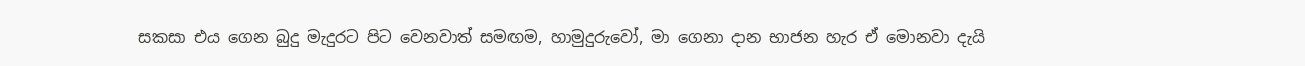සකසා එය ගෙන බුදු මැදුරට පිට වෙනවාත් සමඟම, හාමුදුරුවෝ, මා ගෙනා දාන භාජන හැර ඒ මොනවා දැයි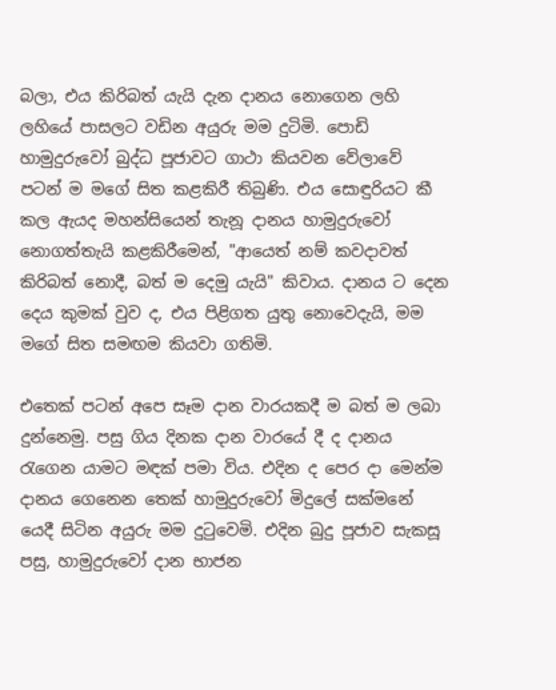බලා, එය කිරිබත් යැයි දැන දානය නොගෙන ලහි ලහියේ පාසලට වඩින අයුරු මම දුටිමි. පොඩි හාමුදුරුවෝ බුද්ධ පූජාවට ගාථා කියවන වේලාවේ පටන් ම මගේ සිත කළකිරී තිබුණි. එය සොඳුරියට කී කල ඇයද මහන්සියෙන් තැනූ දානය හාමුදුරුවෝ නොගත්තැයි කළකිරීමෙන්, "ආයෙත් නම් කවදාවත් කිරිබත් නොදී, බත් ම දෙමු යැයි" කිවාය. දානය ට දෙන දෙය කුමක් වුව ද, එය පිළිගත යුතු නොවෙදැයි, මම මගේ සිත සමඟම කියවා ගතිමි.

එතෙක් පටන් අපෙ සෑම දාන වාරයකදී ම බත් ම ලබා දුන්නෙමු. පසු ගිය දිනක දාන වාරයේ දී ද දානය රැගෙන යාමට මඳක් පමා විය. එදින ද පෙර දා මෙන්ම දානය ගෙනෙන තෙක් හාමුදුරුවෝ මිදුලේ සක්මනේ යෙදී සිටින අයුරු මම දුටුවෙමි. එදින බුදු පූජාව සැකසූ පසු, හාමුදුරුවෝ දාන භාජන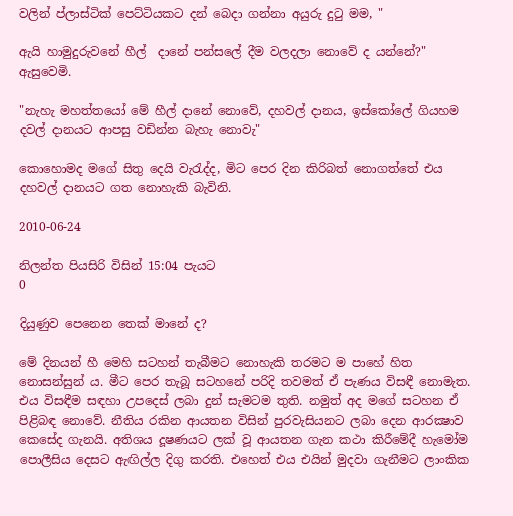වලින් ප්ලාස්ටික් පෙට්ටියකට දන් බෙදා ගන්නා අයුරු දුටු මම, "

ඇයි හාමුදුරුවනේ හීල්  දානේ පන්සලේ දීම වලදලා නොවේ ද යන්නේ?" ඇසුවෙමි.

"නැහැ මහත්තයෝ මේ හීල් දානේ නොවේ, දහවල් දානය, ඉස්කෝලේ ගියහම දවල් දානයට ආපසු වඩින්න බැහැ නොවැ"

කොහොමද මගේ සිතු දෙයි වැරැද්ද, මිට පෙර දින කිරිබත් නොගත්තේ එය දහවල් දානයට ගත නොහැකි බැවිනි.

2010-06-24

නිලන්ත පියසිරි විසින් 15:04 පැයට
0

දියුණුව පෙනෙන තෙක් මානේ ද?

මේ දිනයන් හී මෙහි සටහන් තැබීමට නොහැකි තරමට ම පාහේ හිත නොසන්සුන් ය. මීට පෙර තැබූ සටහනේ පරිදි තවමත් ඒ පැණය විසඳී නොමැත. එය විසඳීම සඳහා උපදෙස් ලබා දුන් සැමටම තුති. නමුත් අද මගේ සටහන ඒ පිළිබඳ නොවේ. නීතිය රකින ආයතන විසින් පුරවැසියනට ලබා දෙන ආරක්‍ෂාව කෙසේද ගැනයි. අතිශය දූෂණයට ලක් වූ ආයතන ගැන කථා කිරීමේදී හැමෝම පොලීසිය දෙසට ඇඟිල්ල දිගු කරති. එහෙත් එය එයින් මුදවා ගැනීමට ලාංකික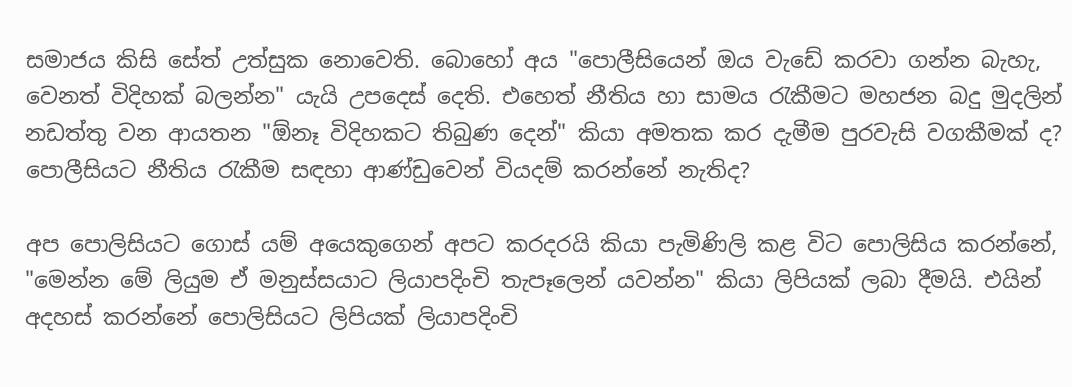සමාජය කිසි සේත් උත්සුක නොවෙති. බොහෝ අය "පොලීසියෙන් ඔය වැඩේ කරවා ගන්න බැහැ, වෙනත් විදිහක් බලන්න" යැයි උපදෙස් දෙති. එහෙත් නීතිය හා සාමය රැකීමට මහජන බදු මුදලින් නඩත්තු වන ආයතන "ඕනෑ විදිහකට තිබුණ දෙන්" කියා අමතක කර දැමීම පුරවැසි වගකීමක් ද? පොලීසියට නීතිය රැකීම සඳහා ආණ්ඩුවෙන් වියදම් කරන්නේ නැතිද?

අප පොලිසියට ගොස් යම් අයෙකුගෙන් අපට කරදරයි කියා පැමිණිලි කළ විට පොලිසිය කරන්නේ, "මෙන්න මේ ලියුම ඒ මනුස්සයාට ලියාපදිංචි තැපෑලෙන් යවන්න" කියා ලිපියක් ලබා දීමයි. එයින් අදහස් කරන්නේ පොලිසියට ලිපියක් ලියාපදිංචි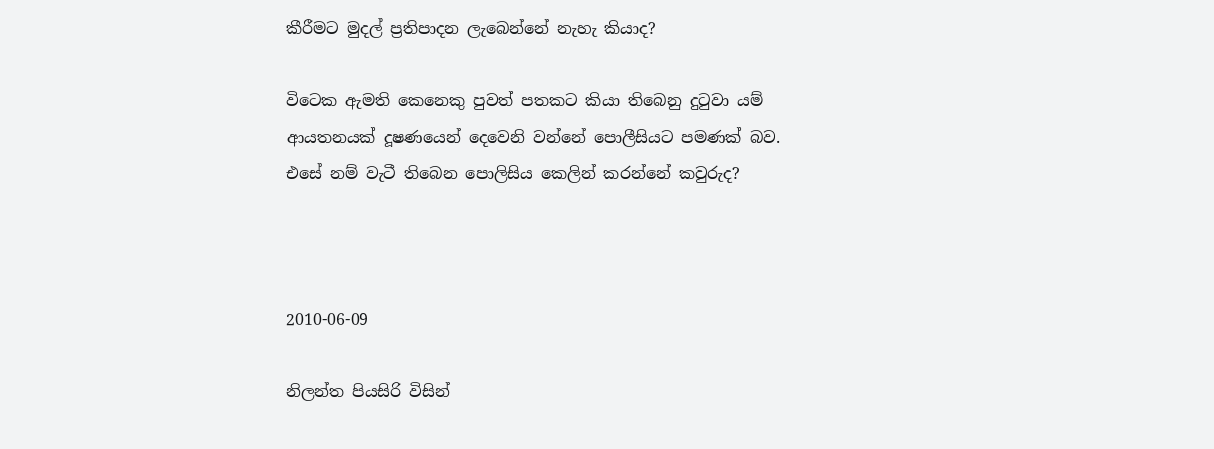කීරීමට මුදල් ප්‍රතිපාදන ලැබෙන්නේ නැහැ කියාද?

විටෙක ඇමති කෙනෙකු පුවත් පතකට කියා තිබෙනු දුටුවා යම් ආයතනයක් දූෂණයෙන් දෙවෙනි වන්නේ පොලීසියට පමණක් බව. එසේ නම් වැටී තිබෙන පොලිසිය කෙලින් කරන්නේ කවුරුද?



2010-06-09

නිලන්ත පියසිරි විසින්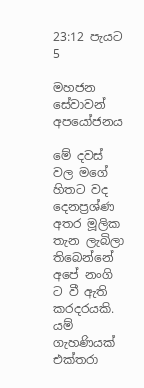23:12 පැයට
5

මහජන සේවාවන් අපයෝජනය

මේ දවස් වල මගේ හිතට වද දෙනප්‍රශ්ණ අතර මූලික තැන ලැබිලා තිබෙන්නේ අපේ නංගි ට වී ඇති කරදරයකි. යම් ගැහණියක් එක්තරා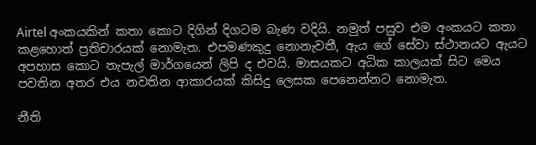Airtel අංකයකින් කතා කොට දිගින් දිගටම බැණ වදියි. නමුත් පසුව එම අංකයට කතා කළහොත් ප්‍රතිචාරයක් නොමැත. එපමණකුදු නොනැවතී, ඇය ගේ සේවා ස්ථානයට ඇයට අපහාස කොට තැපැල් මාර්ගයෙන් ලිපි ද එවයි. මාසයකට අධික කාලයක් සිට මෙය පවතින අතර එය නවතින ආකාරයක් කිසිදු ලෙසක පෙනෙන්නට නොමැත.

නීති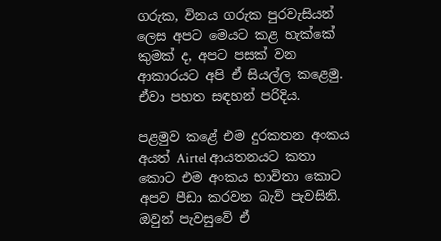ගරුක, විනය ගරුක පුරවැසියන් ලෙස අපට මෙයට කළ හැක්කේ කුමක් ද, අපට පසක් වන ආකාරයට අපි ඒ සියල්ල කළෙමු. ඒවා පහත සඳහන් පරිදිය.

පළමුව කළේ එම දුරකතන අංකය අයත් Airtel ආයතනයට කතා කොට එම අංකය භාවිතා කොට අපව පීඩා කරවන බැව් පැවසිනි. ඔවුන් පැවසුවේ ඒ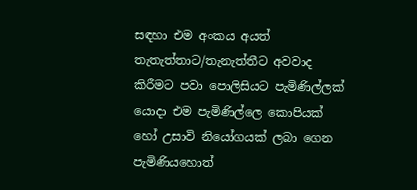සඳහා එම අංකය අයත් තැතැත්තාට/තැනැත්තීට අවවාද කිරීමට පවා පොලිසියට පැමිණිල්ලක් යොදා එම පැමිණිල්ලෙ කොපියක් හෝ උසාවි නියෝගයක් ලබා ගෙන පැමිණියහොත්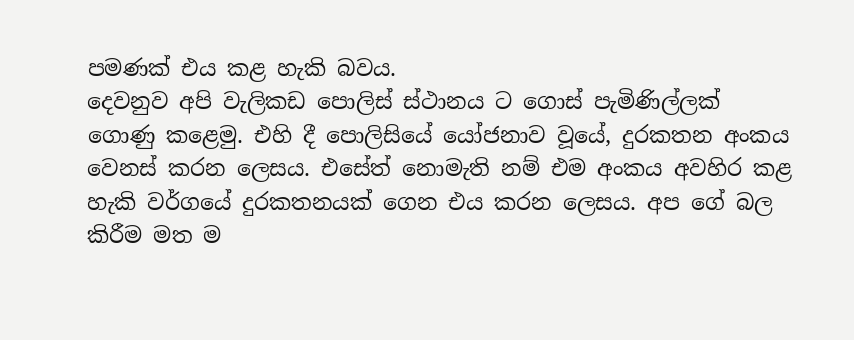පමණක් එය කළ හැකි බවය.
දෙවනුව අපි වැලිකඩ පොලිස් ස්ථානය ට ගොස් පැමිණිල්ලක් ගොණු කළෙමු. එහි දී පොලිසියේ යෝජනාව වූයේ, දුරකතන අංකය වෙනස් කරන ලෙසය. එසේත් නොමැති නම් එම අංකය අවහිර කළ හැකි වර්ගයේ දුරකතනයක් ගෙන එය කරන ලෙසය. අප ගේ බල කිරීම මත ම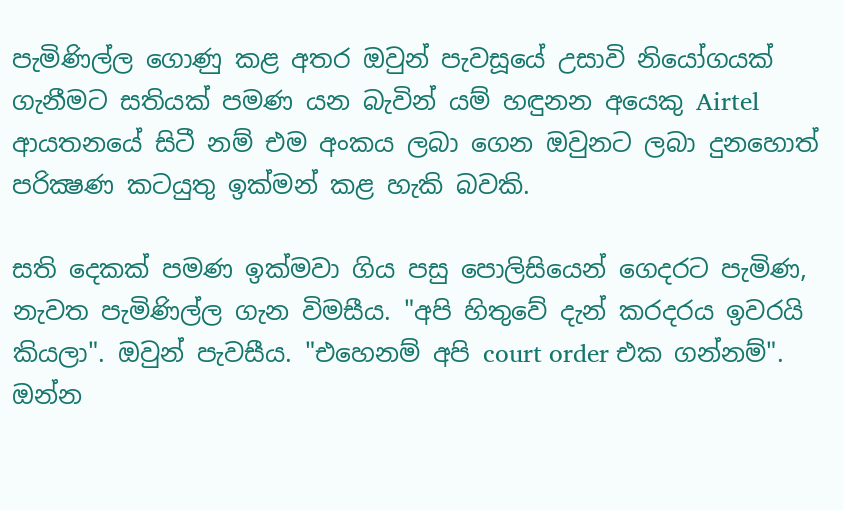පැමිණිල්ල ගොණු කළ අතර ඔවුන් පැවසූයේ උසාවි නියෝගයක් ගැනීමට සතියක් පමණ යන බැවින් යම් හඳුනන අයෙකු Airtel ආයතනයේ සිටී නම් එම අංකය ලබා ගෙන ඔවුනට ලබා දුනහොත් පරික්‍ෂණ කටයුතු ඉක්මන් කළ හැකි බවකි.

සති දෙකක් පමණ ඉක්මවා ගිය පසු පොලිසියෙන් ගෙදරට පැමිණ, නැවත පැමිණිල්ල ගැන විමසීය. "අපි හිතුවේ දැන් කරදරය ඉවරයි කියලා". ඔවුන් පැවසීය. "එහෙනම් අපි court order එක ගන්නම්". ඔන්න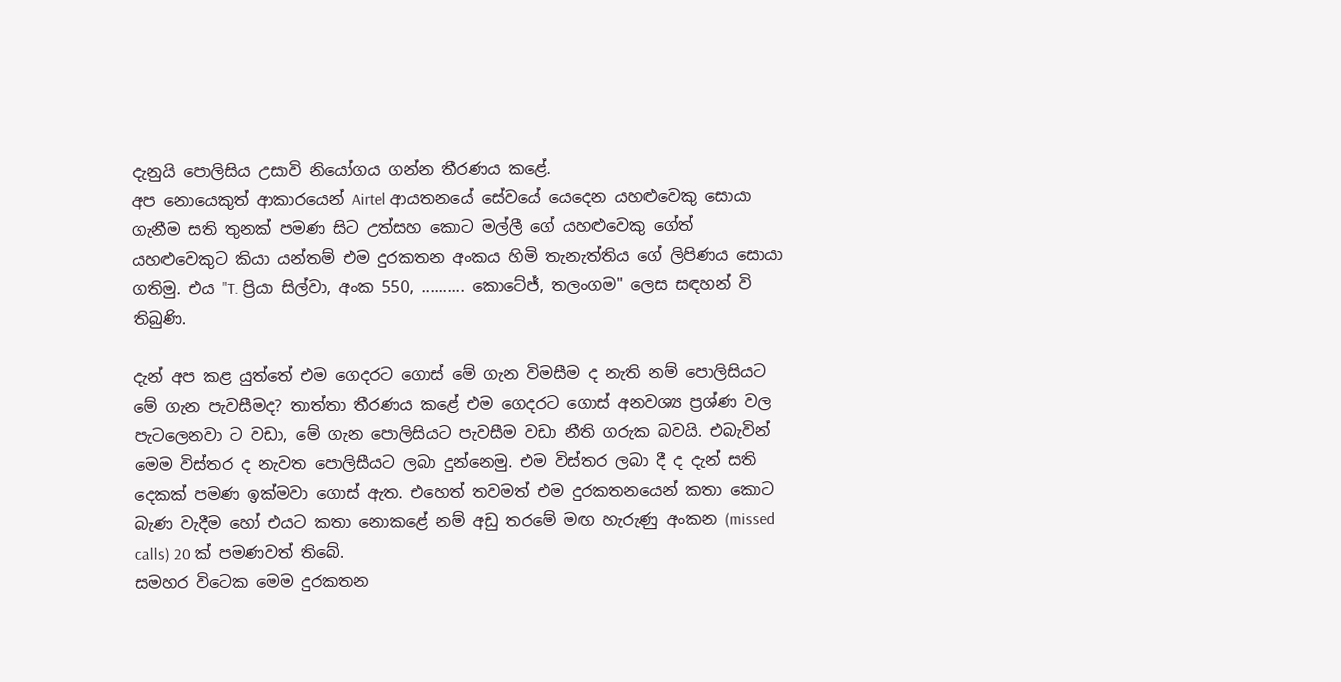දැනුයි පොලිසිය උසාවි නියෝගය ගන්න තීරණය කළේ.
අප නොයෙකුත් ආකාරයෙන් Airtel ආයතනයේ සේවයේ යෙදෙන යහළුවෙකු සොයා ගැනීම සති තුනක් පමණ සිට උත්සහ කොට මල්ලී ගේ යහළුවෙකු ගේත් යහළුවෙකුට කියා යන්තම් එම දුරකතන අංකය හිමි තැනැත්තිය ගේ ලිපිණය සොයා ගතිමු. එය "T. ප්‍රියා සිල්වා, අංක 550, .......... කොටේජ්, තලංගම" ලෙස සඳහන් වි තිබුණි.

දැන් අප කළ යුත්තේ එම ගෙදරට ගොස් මේ ගැන විමසීම ද නැති නම් පොලිසියට මේ ගැන පැවසීමද? තාත්තා තීරණය කළේ එම ගෙදරට ගොස් අනවශ්‍ය ප්‍රශ්ණ වල පැටලෙනවා ට වඩා, මේ ගැන පොලිසියට පැවසීම වඩා නීති ගරුක බවයි. එබැවින් මෙම විස්තර ද නැවත පොලිසීයට ලබා දුන්නෙමු. එම විස්තර ලබා දී ද දැන් සති දෙකක් පමණ ඉක්මවා ගොස් ඇත. එහෙත් තවමත් එම දුරකතනයෙන් කතා කොට බැණ වැදීම හෝ එයට කතා නොකළේ නම් අඩු තරමේ මඟ හැරුණු අංකන (missed calls) 20 ක් පමණවත් තිබේ.
සමහර විටෙක මෙම දුරකතන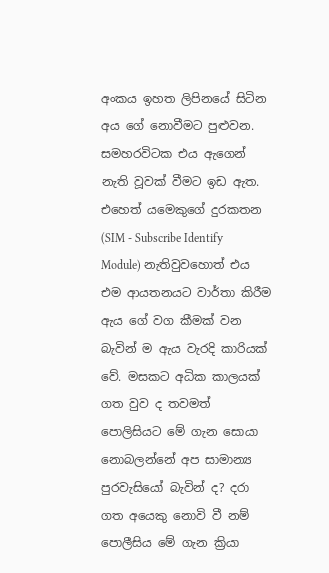අංකය ඉහත ලිපිනයේ සිටින අය ගේ නොවීමට පුළුවන. සමහරවිටක එය ඇගෙන් නැති වූවක් වීමට ඉඩ ඇත. එහෙත් යමෙකුගේ දුරකතන (SIM - Subscribe Identify Module) නැතිවුවහොත් එය එම ආයතනයට වාර්තා කිරීම ඇය ගේ වග කීමක් වන බැවින් ම ඇය වැරදි කාරියක් වේ. මසකට අධික කාලයක් ගත වුව ද තවමත් පොලිසියට මේ ගැන සොයා නොබලන්නේ අප සාමාන්‍ය පුරවැසියෝ බැවින් ද? දරා ගත අයෙකු නොවි වී නම් පොලීසිය මේ ගැන ක්‍රියා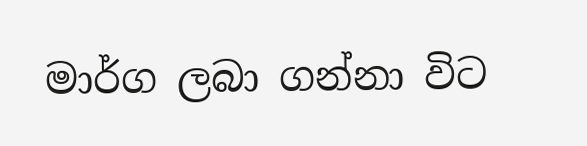මාර්ග ලබා ගන්නා විට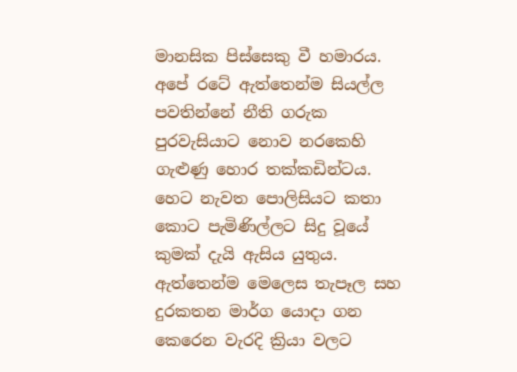මානසික පිස්සෙකු වී හමාරය.
අපේ රටේ ඇත්තෙන්ම සියල්ල පවතින්නේ නීති ගරුක පුරවැසියාට නොව නරකෙහි ගැළුණු හොර තක්කඩින්ටය.  හෙට නැවත පොලිසියට කතා කොට පැමිණිල්ලට සිදු වූයේ කුමක් දැයි ඇසිය යුතුය. ඇත්තෙන්ම මෙලෙස තැපෑල සහ දුරකතන මාර්ග යොදා ගන කෙරෙන වැරදි ක්‍රියා වලට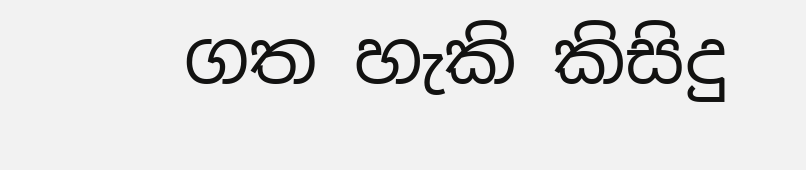ගත හැකි කිසිදු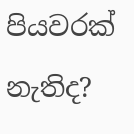පියවරක් නැතිද?